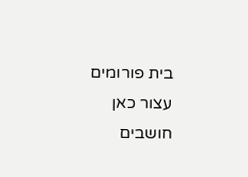בית פורומים עצור כאן חושבים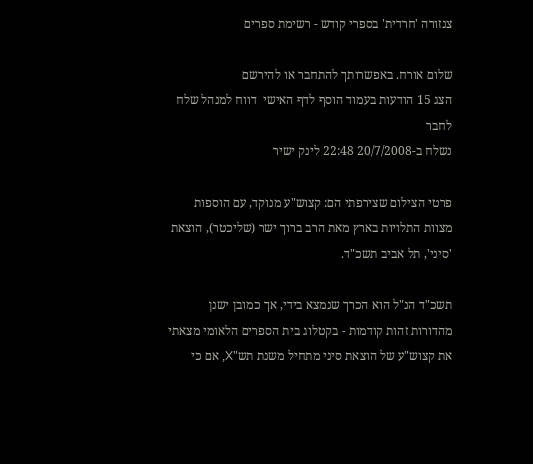צנזורה 'חרדית' בספרי קודש - רשימת ספרים

שלום אורח. באפשרותך להתחבר או להירשם
הצג 15 הודעות בעמוד הוסף לדף האישי  דווח למנהל שלח לחבר
נשלח ב-20/7/2008 22:48 לינק ישיר

פרטי הצילום שצירפתי הם: קצוש"ע מנוקד, עם הוספות מצוות התלויות בארץ מאת הרב ברוך ישר (שליכטר), הוצאת 'סיני', תל אביב תשכ"ד.

תשכ"ד הנ"ל הוא הכרך שנמצא בידי, אך כמובן ישנן מהדורות זהות קודמות - בקטלוג בית הספרים הלאומי מצאתי את קצוש"ע של הוצאת סיני מתחיל משנת תש"X, אם כי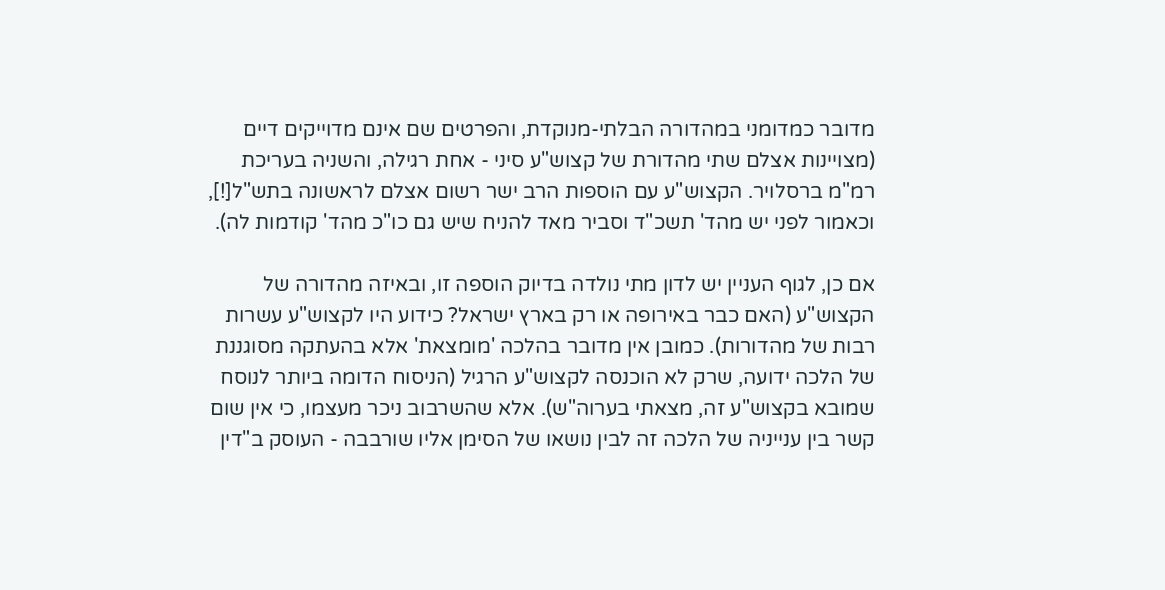מדובר כמדומני במהדורה הבלתי-מנוקדת, והפרטים שם אינם מדוייקים דיים (מצויינות אצלם שתי מהדורת של קצוש"ע סיני - אחת רגילה, והשניה בעריכת רמ"מ ברסלויר. הקצוש"ע עם הוספות הרב ישר רשום אצלם לראשונה בתש"ל[!], וכאמור לפני יש מהד' תשכ"ד וסביר מאד להניח שיש גם כו"כ מהד' קודמות לה).

אם כן, לגוף העניין יש לדון מתי נולדה בדיוק הוספה זו, ובאיזה מהדורה של הקצוש"ע (האם כבר באירופה או רק בארץ ישראל? כידוע היו לקצוש"ע עשרות רבות של מהדורות). כמובן אין מדובר בהלכה 'מומצאת' אלא בהעתקה מסוגננת של הלכה ידועה, שרק לא הוכנסה לקצוש"ע הרגיל (הניסוח הדומה ביותר לנוסח שמובא בקצוש"ע זה, מצאתי בערוה"ש). אלא שהשרבוב ניכר מעצמו, כי אין שום קשר בין ענייניה של הלכה זה לבין נושאו של הסימן אליו שורבבה - העוסק ב"דין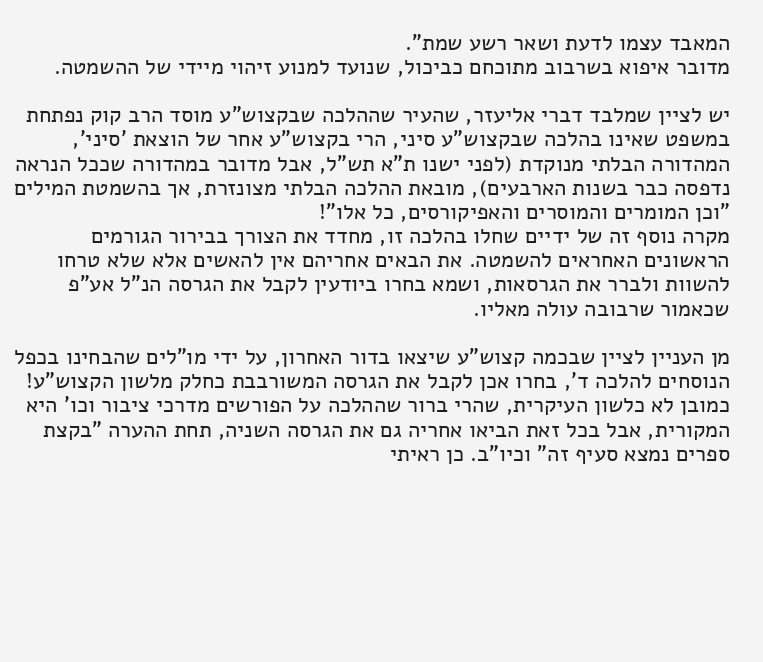המאבד עצמו לדעת ושאר רשע שמת".
מדובר איפוא בשרבוב מתוכחם כביכול, שנועד למנוע זיהוי מיידי של ההשמטה.

יש לציין שמלבד דברי אליעזר, שהעיר שההלכה שבקצוש"ע מוסד הרב קוק נפתחת במשפט שאינו בהלכה שבקצוש"ע סיני, הרי בקצוש"ע אחר של הוצאת 'סיני', המהדורה הבלתי מנוקדת (לפני ישנו ת"א תש"ל, אבל מדובר במהדורה שככל הנראה נדפסה כבר בשנות הארבעים), מובאת ההלכה הבלתי מצונזרת, אך בהשמטת המילים "וכן המומרים והמוסרים והאפיקורסים, כל אלו"!
מקרה נוסף זה של ידיים שחלו בהלכה זו, מחדד את הצורך בבירור הגורמים הראשונים האחראים להשמטה. את הבאים אחריהם אין להאשים אלא שלא טרחו להשוות ולברר את הגרסאות, ושמא בחרו ביודעין לקבל את הגרסה הנ"ל אע"פ שכאמור שרבובה עולה מאליו.

מן העניין לציין שבכמה קצוש"ע שיצאו בדור האחרון, על ידי מו"לים שהבחינו בכפל הנוסחים להלכה ד', בחרו אכן לקבל את הגרסה המשורבבת כחלק מלשון הקצוש"ע! כמובן לא כלשון העיקרית, שהרי ברור שההלכה על הפורשים מדרכי ציבור וכו' היא המקורית, אבל בכל זאת הביאו אחריה גם את הגרסה השניה, תחת ההערה "בקצת ספרים נמצא סעיף זה" וכיו"ב. כן ראיתי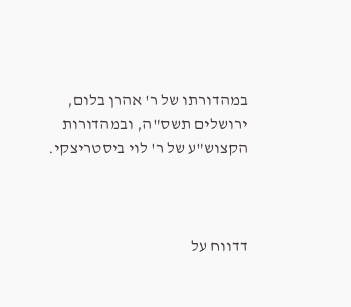במהדורתו של ר' אהרן בלום, ירושלים תשס"ה, ובמהדורות הקצוש"ע של ר' לוי ביסטריצקי.



דדווח על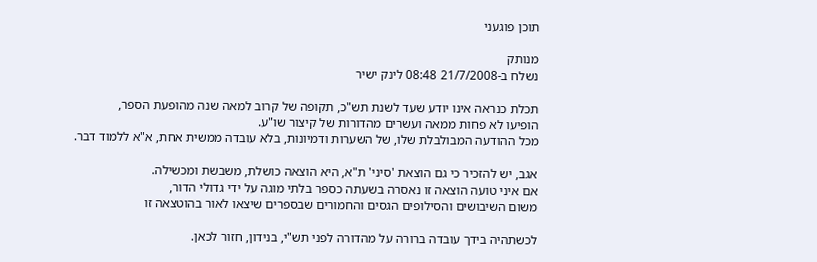תוכן פוגעני

מנותק
נשלח ב-21/7/2008 08:48 לינק ישיר

תכלת כנראה אינו יודע שעד לשנת תש"כ, תקופה של קרוב למאה שנה מהופעת הספר,
הופיעו לא פחות ממאה ועשרים מהדורות של קיצור שו"ע.
מכל ההודעה המבולבלת שלו, של השערות ודמיונות, בלא עובדה ממשית אחת, א"א ללמוד דבר.

אגב, יש להזכיר כי גם הוצאת 'סיני' ת"א, היא הוצאה כושלת, משבשת ומכשילה.
אם איני טועה הוצאה זו נאסרה בשעתה כספר בלתי מוגה על ידי גדולי הדור,
משום השיבושים והסילופים הגסים והחמורים שבספרים שיצאו לאור בהוטצאה זו

לכשתהיה בידך עובדה ברורה על מהדורה לפני תש"י, בנידון, חזור לכאן.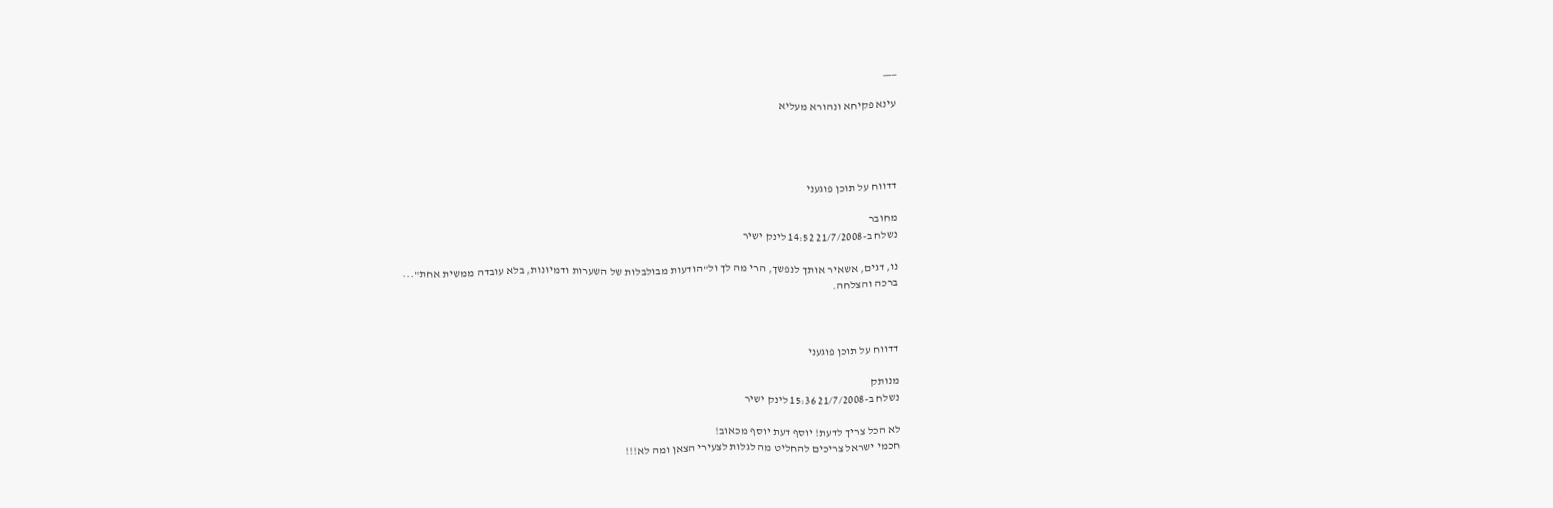___

עינא פקיחא ונהורא מעליא




דדווח על תוכן פוגעני

מחובר
נשלח ב-21/7/2008 14:52 לינק ישיר

נו, דגים, אשאיר אותך לנפשך, הרי מה לך ול"הודעות מבולבלות של השערות ודמיונות, בלא עובדה ממשית אחת"...
ברכה והצלחה.



דדווח על תוכן פוגעני

מנותק
נשלח ב-21/7/2008 15:36 לינק ישיר

לא הכל צריך לדעת! יוסף דעת יוסף מכאוב!
חכמי ישראל צריכים להחליט מה לגלות לצעירי הצאן ומה לא!!!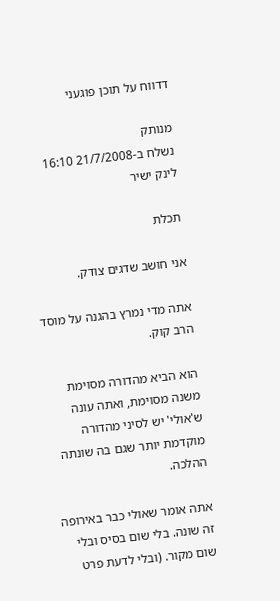דדווח על תוכן פוגעני

מנותק
נשלח ב-21/7/2008 16:10 לינק ישיר

תכלת

אני חושב שדגים צודק.

אתה מדי נמרץ בהגנה על מוסד הרב קוק.

הוא הביא מהדורה מסוימת משנה מסוימת, ואתה עונה ש'אולי' יש לסיני מהדורה מוקדמת יותר שגם בה שונתה ההלכה.

אתה אומר שאולי כבר באירופה זה שונה. בלי שום בסיס ובלי שום מקור. (ובלי לדעת פרט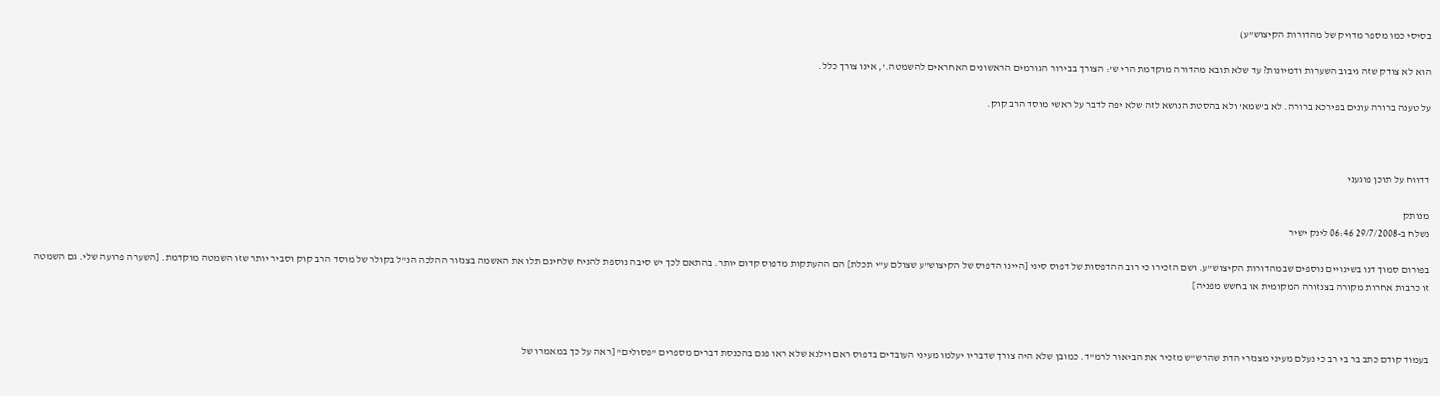בסיסי כמו מספר מדויק של מהדורות הקיצוש"ע)

הוא לא צודק שזה גיבוב השערות ודמיונות? עד שלא תובא מהדורה מוקדמת הרי ש': הצורך בבירור הגורמים הראשונים האחראים להשמטה.', אינו צורך כלל.

על טענה ברורה עונים בפירכא ברורה. לא ב'שמא' ולא בהסטת הנושא לזה שלא יפה לדבר על ראשי מוסד הרב קוק.



דדווח על תוכן פוגעני

מנותק
נשלח ב-29/7/2008 06:46 לינק ישיר

בפורום סמוך דנו בשינויים נוספים שבמהדורות הקיצוש"ע. ושם הזכירו כי רוב ההדפסות של דפוס סיני [היינו הדפוס של הקיצוש"ע שצולם ע"י תכלת] הם ההעתקות מדפוס קדום יותר. בהתאם לכך יש סיבה נוספת להניח שלחינם תלו את האשמה בצנזור ההלכה הנ"ל בקולר של מוסד הרב קוק וסביר יותר שזו השמטה מוקדמת. [השערה פרועה שלי. גם השמטה זו כרבות אחרות מקורה בצנזורה המקומית או בחשש מפניה]



בעמוד קודם כתב בר בי רב כי נעלם מעיני מצנזרי הדת שהרש"ש מזכיר את הביאור לרמ"ד. כמובן שלא היה צורך שדבריו יעלמו מעיני העובדים בדפוס ראם וילנא שלא ראו פגם בהכנסת דברים מספרים "פסולים" [ראה על כך במאמרו של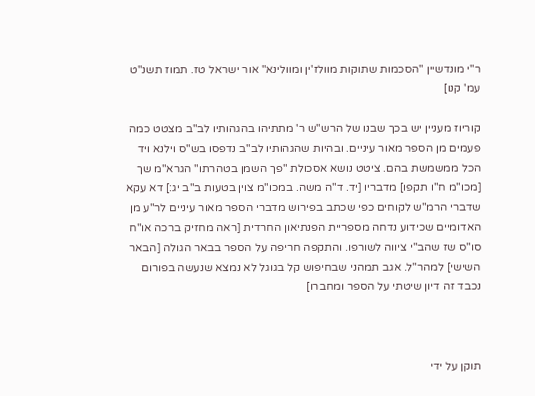ר"י מונדשיין "הסכמות שתוקות מוולז'ין ומוולינא" אור ישראל טז. תמוז תשנ"ט עמ' קנו]

קוריוז מעניין יש בכך שבנו של הרש"ש ר' מתתיהו בהגהותיו לב"ב מצטט כמה פעמים מן הספר מאור עיניים. ובהיות שהגהותיו לב"ב נדפסו בש"ס וילנא ויד הכל ממשמשת בהם. ציטט נושא אסכולת "פך השמן בטהרתו" הגרא"מ שך [מכו"מ ח"ו תקפו] מדבריו [יד. ד"ה משה. במכו"מ צוין בטעות ב"ב יג:] דא עקא שדברי הרמ"ש לקוחים כפי שכתב בפירוש מדברי הספר מאור עיניים לר"ע מן האדומיים שכידוע נדחה מספריית הפנתיאון החרדית [ראה מחזיק ברכה או"ח סו"ס שז שהב"י ציווה לשורפו. והתקפה חריפה על הספר בבאר הגולה [הבאר השישי] למהר"ל. אגב תמהני שבחיפוש קל בגוגל לא נמצא שנעשה בפורום נכבד זה דיון שיטתי על הספר ומחברו]



תוקן על ידי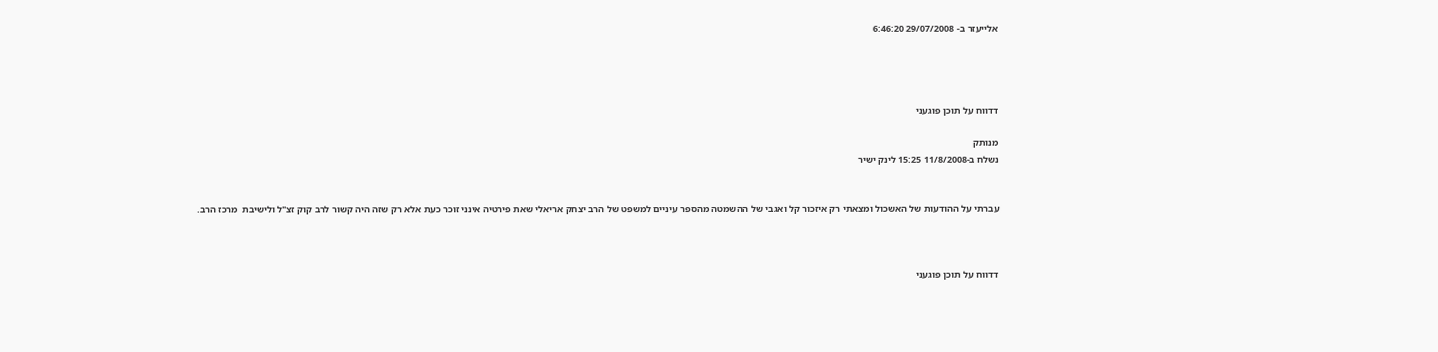אלייעזר ב- 29/07/2008 6:46:20




דדווח על תוכן פוגעני

מנותק
נשלח ב-11/8/2008 15:25 לינק ישיר


עברתי על ההודעות של האשכול ומצאתי רק איזכור קל ואגבי של ההשמטה מהספר עיניים למשפט של הרב יצחק אריאלי שאת פירטיה אינני זוכר כעת אלא רק שזה היה קשור לרב קוק זצ"ל ולישיבת  מרכז הרב.



דדווח על תוכן פוגעני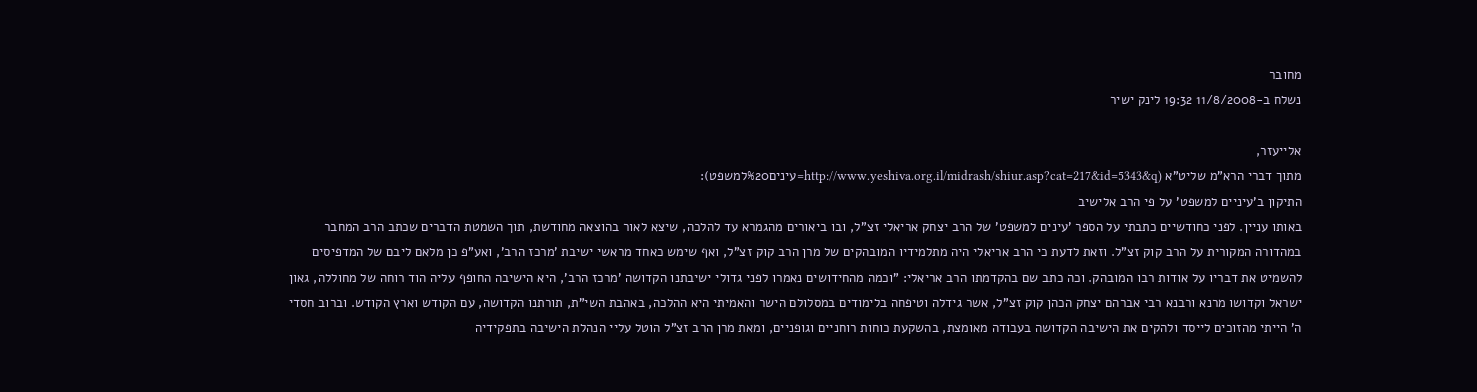מחובר
נשלח ב-11/8/2008 19:32 לינק ישיר

אלייעזר,
מתוך דברי הרא"מ שליט"א (http://www.yeshiva.org.il/midrash/shiur.asp?cat=217&id=5343&q=עינים%20למשפט):
התיקון ב'עיניים למשפט' על פי הרב אלישיב
באותו עניין. לפני כחודשיים כתבתי על הספר 'עינים למשפט' של הרב יצחק אריאלי זצ"ל, ובו ביאורים מהגמרא עד להלכה, שיצא לאור בהוצאה מחודשת, תוך השמטת הדברים שכתב הרב המחבר במהדורה המקורית על הרב קוק זצ"ל. וזאת לדעת כי הרב אריאלי היה מתלמידיו המובהקים של מרן הרב קוק זצ"ל, ואף שימש כאחד מראשי ישיבת 'מרכז הרב', ואע"פ כן מלאם ליבם של המדפיסים להשמיט את דבריו על אודות רבו המובהק. וכה כתב שם בהקדמתו הרב אריאלי: "וכמה מהחידושים נאמרו לפני גדולי ישיבתנו הקדושה 'מרכז הרב', היא הישיבה החופף עליה הוד רוחה של מחוללה, גאון ישראל וקדושו מרנא ורבנא רבי אברהם יצחק הכהן קוק זצ"ל, אשר גידלה וטיפחה בלימודים במסלולם הישר והאמיתי היא ההלכה, באהבת השי"ת, תורתנו הקדושה, עם הקודש וארץ הקודש. וברוב חסדי ה' הייתי מהזוכים לייסד ולהקים את הישיבה הקדושה בעבודה מאומצת, בהשקעת כוחות רוחניים וגופניים, ומאת מרן הרב זצ"ל הוטל עליי הנהלת הישיבה בתפקידיה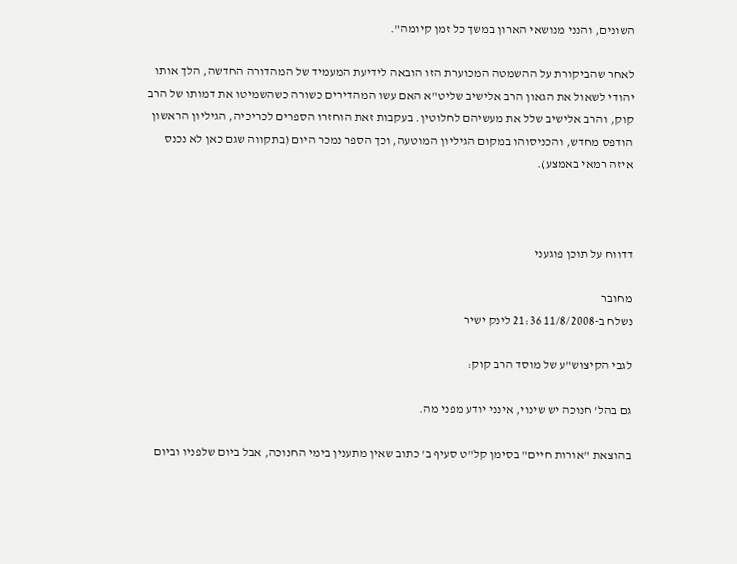השונים, והנני מנושאי הארון במשך כל זמן קיומה".

לאחר שהביקורת על ההשמטה המכוערת הזו הובאה לידיעת המעמיד של המהדורה החדשה, הלך אותו יהודי לשאול את הגאון הרב אלישיב שליט"א האם עשו המהדירים כשורה כשהשמיטו את דמותו של הרב קוק, והרב אלישיב שלל את מעשיהם לחלוטין. בעקבות זאת הוחזרו הספרים לכריכיה, הגיליון הראשון הודפס מחדש, והכניסוהו במקום הגיליון המוטעה, וכך הספר נמכר היום (בתקווה שגם כאן לא נכנס איזה רמאי באמצע).



דדווח על תוכן פוגעני

מחובר
נשלח ב-11/8/2008 21:36 לינק ישיר

לגבי הקיצוש"ע של מוסד הרב קוק:

גם בהל' חנוכה יש שינוי, אינני יודע מפני מה.

בהוצאת "אורות חיים" בסימן קל"ט סעיף ב' כתוב שאין מתענין בימי החנוכה, אבל ביום שלפניו וביום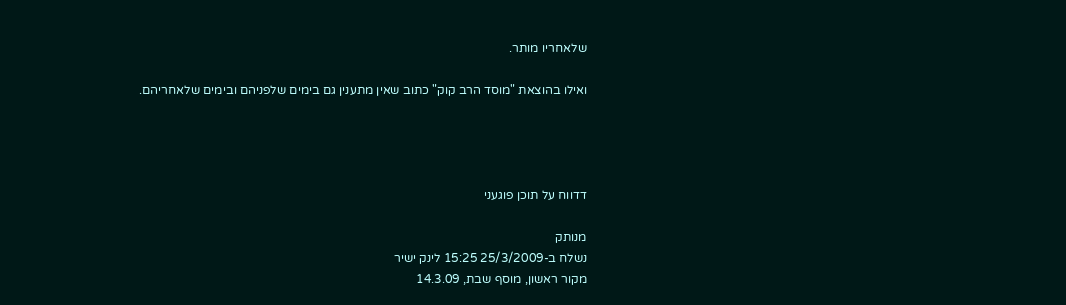שלאחריו מותר.

ואילו בהוצאת "מוסד הרב קוק" כתוב שאין מתענין גם בימים שלפניהם ובימים שלאחריהם.




דדווח על תוכן פוגעני

מנותק
נשלח ב-25/3/2009 15:25 לינק ישיר
מקור ראשון, מוסף שבת, 14.3.09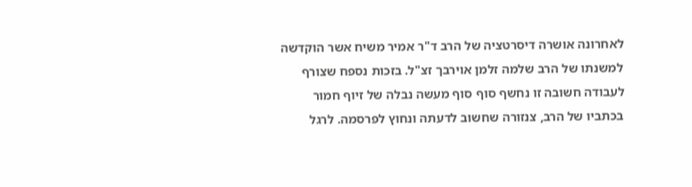לאחרונה אושרה דיסרטציה של הרב ד"ר אמיר משיח אשר הוקדשה למשנתו של הרב שלמה זלמן אוירבך זצ"ל. בזכות נספח שצורף לעבודה חשובה זו נחשף סוף סוף מעשה נבלה של זיוף חמור בכתביו של הרב, צנזורה שחשוב לדעתה ונחוץ לפרסמה. לרגל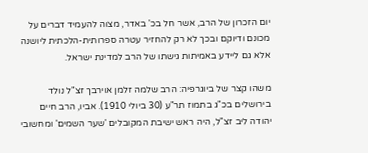יום הזכרון של הרב, אשר חל בכ' באדר, מצוה להעמיד דברים על מכונם ודיוקם ובכך לא רק להחזיר עטרה ספרותית-הלכתית ליושנה אלא גם ליידע באמיתות גישתו של הרב למדינת ישראל.

משהו קצר של ביוגרפיה: הרב שלמה זלמן אוירבך זצ"ל נולד בירושלים בכ"ג בתמוז תר"ע (30 ביולי 1910). אביו, הרב חיים יהודה ליב זצ"ל, היה ראש ישיבת המקובלים 'שער השמים' ומחשובי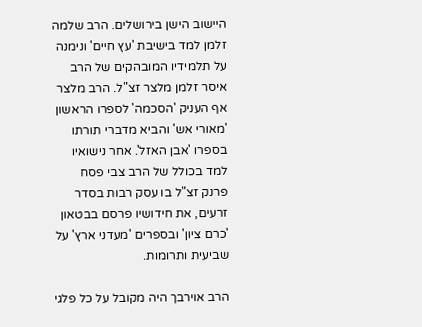היישוב הישן בירושלים. הרב שלמה זלמן למד בישיבת 'עץ חיים' ונימנה על תלמידיו המובהקים של הרב איסר זלמן מלצר זצ"ל. הרב מלצר אף העניק 'הסכמה' לספרו הראשון 'מאורי אש' והביא מדברי תורתו בספרו 'אבן האזל'. אחר נישואיו למד בכולל של הרב צבי פסח פרנק זצ"ל בו עסק רבות בסדר זרעים, את חידושיו פרסם בבטאון 'כרם ציון' ובספרים 'מעדני ארץ' על שביעית ותרומות.

הרב אוירבך היה מקובל על כל פלגי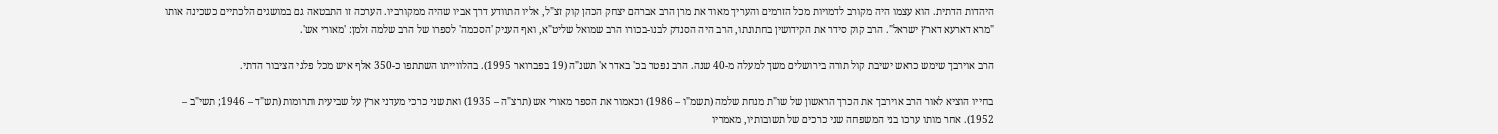היהדות הדתית. הוא עצמו היה מקורב לדמויות מכל הזרמים והעריך מאוד את מרן הרב אברהם יצחק הכהן קוק זצ"ל, אליו התוודע דרך אביו שהיה ממקורביו. הערכה זו התבטאה גם במושגים הלכתיים כשכינה אותו "מרא דארעא דארץ ישראל". הרב קוק סידר את הקידושין בחתונתו, הרב היה הסנדק לבנו-בכורו הרב שמואל שליט"א, ואף העניק 'הסכמה' לספרו של הרב שלמה זלמן: 'מאורי אש'.

הרב אוירבך שימש כראש ישיבת קול תורה בירושלים משך למעלה מ-40 שנה. הרב נפטר בכ' באדר א' תשנ"ה (19 בפברואר 1995). בהלווייתו השתתפו כ-350 אלף איש מכל פלגי הציבור הדתי.

בחייו הוציא לאור הרב אוירבך את הכרך הראשון של שו"ת מנחת שלמה (תשמ"ו – 1986) וכאמור את הספר מאורי אש (תרצ"ה – 1935) ואת שני כרכי מעדני ארץ על שביעית ותרומות (תש"ד – 1946; תשי"ב – 1952). אחר מותו ערכו בני המשפחה שני כרכים של תשובותיו, מאמריו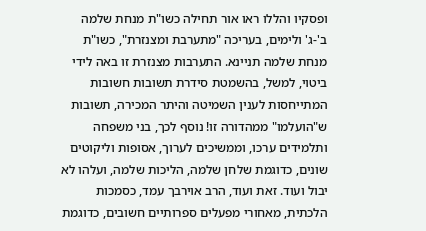ופסקיו והללו ראו אור תחילה כשו"ת מנחת שלמה ב'-ג' ולימים, בעריכה "מתערבת ומצנזרת", כשו"ת מנחת שלמה תניינא. התערבות מצנזרת זו באה לידי ביטוי, למשל, בהשמטת סידרת תשובות חשובות המתייחסות לענין השמיטה והיתר המכירה, תשובות ש"הועלמו" ממהדורה זו! נוסף לכך, בני משפחה ותלמידים ערכו, וממשיכים לערוך, אסופות וליקוטים שונים, כדוגמת שלחן שלמה, הליכות שלמה, ועלהו לא יבול ועוד. זאת ועוד, הרב אוירבך עמד, כסמכות הלכתית, מאחורי מפעלים ספרותיים חשובים, כדוגמת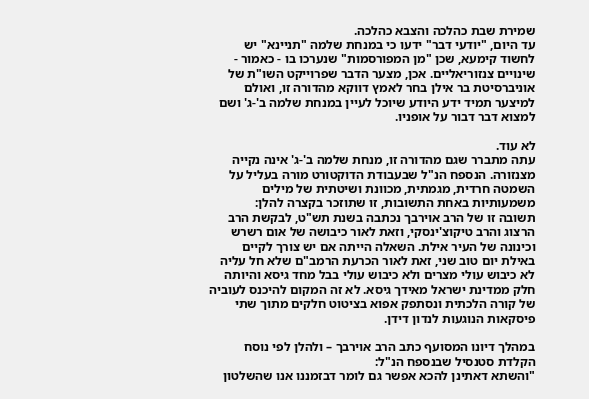שמירת שבת כהלכה והצבא כהלכה.
עד היום, "יודעי דבר" ידעו כי במנחת שלמה "תניינא" יש לחשוד קימעא, שכן "מן המפורסמות" שנערכו בו - כאמור - שינויים צנזוריאליים. אכן, מצער הדבר שפרוייקט השו"ת של אוניברסיטת בר אילן בחר לאמץ דווקא מהדורה זו, ואולם למיצער תמיד ידע היודע שיוכל לעיין במנחת שלמה ב'-ג' ושם למצוא דבר דבור על אופניו.

לא עוד.
עתה מתברר שגם מהדורה זו, מנחת שלמה ב'-ג' אינה נקייה מצנזורה. הנספח הנ"ל שבעבודת הדוקטורט מורה בעליל על השמטה חרדית, מגמתית, מכוונת ושיטתית של מילים משמעותיות באחת התשובות, זו שתוזכר בקצרה להלן:
תשובה זו של הרב אוירבך נכתבה בשנת תש"ט, לבקשת הרב הרצוג והרב טיקוצ'ינסקי, וזאת לאור כיבושה של אום רשרש וכינונה של העיר אילת. השאלה הייתה אם יש צורך לקיים באילת יום טוב שני, זאת לאור הכרעת הרמב"ם שלא חל עליה לא כיבוש עולי מצרים ולא כיבוש עולי בבל מחד גיסא והיותה חלק ממדינת ישראל מאידך גיסא. לא זה המקום להיכנס לעוביה של קורה הלכתית ונסתפק אפוא בציטוט חלקים מתוך שתי פיסקאות הנוגעות לנדון דידן.

במהלך דיונו המסועף כתב הרב אוירבך – ולהלן לפי נוסח הקלדת סטנסיל שבנספח הנ"ל:
"והשתא דאתינן להכא אפשר גם לומר דבזמננו אנו שהשלטון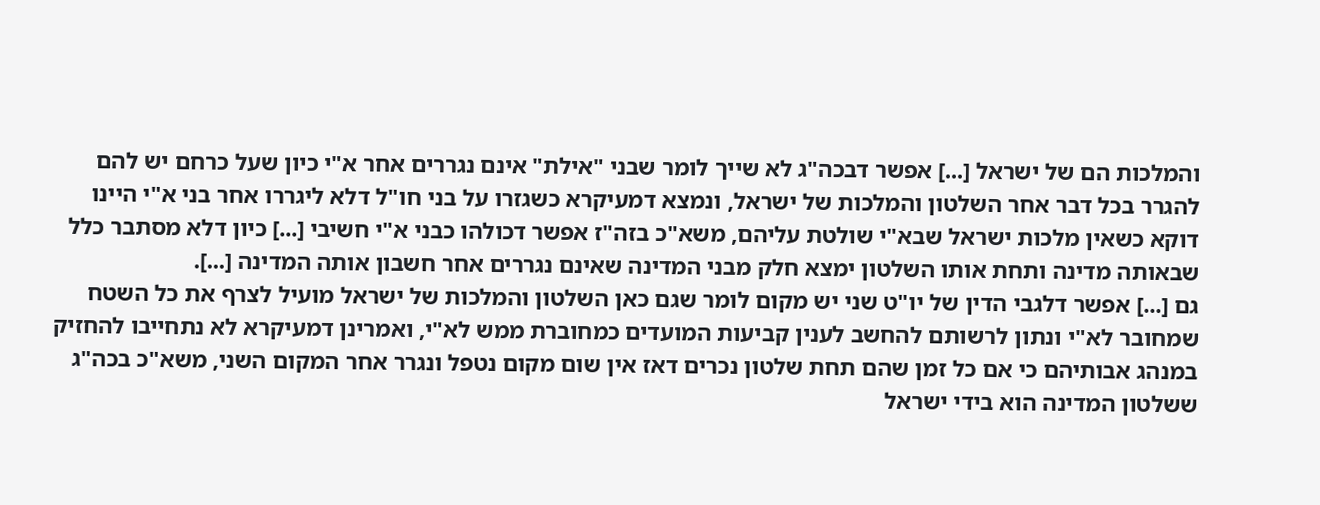והמלכות הם של ישראל [...] אפשר דבכה"ג לא שייך לומר שבני "אילת" אינם נגררים אחר א"י כיון שעל כרחם יש להם להגרר בכל דבר אחר השלטון והמלכות של ישראל, ונמצא דמעיקרא כשגזרו על בני חו"ל דלא ליגררו אחר בני א"י היינו דוקא כשאין מלכות ישראל שבא"י שולטת עליהם, משא"כ בזה"ז אפשר דכולהו כבני א"י חשיבי [...] כיון דלא מסתבר כלל שבאותה מדינה ותחת אותו השלטון ימצא חלק מבני המדינה שאינם נגררים אחר חשבון אותה המדינה [...].
גם [...] אפשר דלגבי הדין של יו"ט שני יש מקום לומר שגם כאן השלטון והמלכות של ישראל מועיל לצרף את כל השטח שמחובר לא"י ונתון לרשותם להחשב לענין קביעות המועדים כמחוברת ממש לא"י, ואמרינן דמעיקרא לא נתחייבו להחזיק במנהג אבותיהם כי אם כל זמן שהם תחת שלטון נכרים דאז אין שום מקום נטפל ונגרר אחר המקום השני, משא"כ בכה"ג ששלטון המדינה הוא בידי ישראל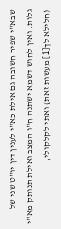שבא"י שפיר חשובה גם אילת כא"י לענין דין יו"ט שני של גלות. ואין לחוש דשמא ישתנה ח"ו המצב ואילת תנותק מא"י (חלילא לך[1] מעשות זאת) ואתי לקלקולי,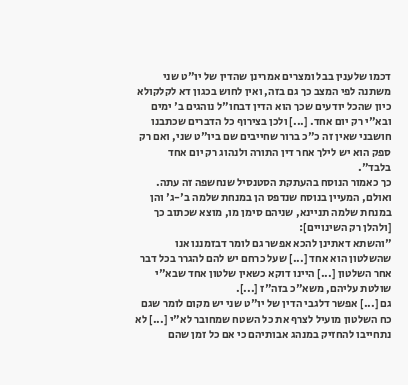דכמו שלענין בבל ומצרים אמרינן שהדין של יו"ט שני משתנה לפי המצב כך גם בזה, ואין לחוש בכגון דא לקלקולא כיון שהכל יודעים שכך הוא הדין דבחו"ל נוהגים ב' ימים ובא"י רק יום אחד. [...] ולכן בצירוף כל הדברים שכתבנו חושבני שאין זה כ"כ ברור שחייבים שם ביו"ט שני, ואם רק ספק הוא יש לילך אחר דין התורה ולנהוג רק יום אחד בלבד".
כך כאמור הנוסח בהעתקת הסטנסיל שנחשפה זה עתה. ואולם, המעיין בנוסח שנדפס הן במנחת שלמה ב'-ג' והן במנחת שלמה תניינא, שניהם סימן מו, מוצא שכתוב כך [ולהלן רק השינויים]:
"והשתא דאתינן להכא אפשר גם לומר דבזמננו אנו שהשלטון הוא אחד [...] שעל כרחם יש להם להגרר בכל דבר אחר השלטון [...] היינו דוקא כשאין שלטון אחד שבא"י שולטת עליהם, משא"כ בזה"ז [...].
גם [...] אפשר דלגבי הדין של יו"ט שני יש מקום לומר שגם כח השלטון מועיל לצרף את כל השטח שמחובר לא"י [...] לא נתחייבו להחזיק במנהג אבותיהם כי אם כל זמן שהם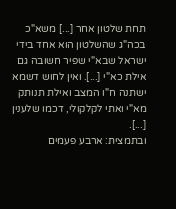תחת שלטון אחר [...] משא"כ בכה"ג שהשלטון הוא אחד בידי ישראל שבא"י שפיר חשובה גם אילת כא"י [...]. ואין לחוש דשמא ישתנה ח"ו המצב ואילת תנותק מא"י ואתי לקלקולי, דכמו שלענין [...].
ובתמצית: ארבע פעמים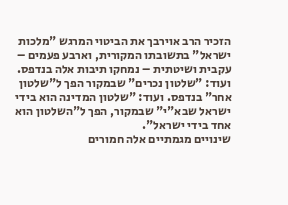הזכיר הרב אוירבך את הביטוי המרגש "מלכות ישראל" בתשובתו המקורית, וארבע פעמים – עקבית ושיטתית – נמחקו תיבות אלה בנדפס. ועוד: "שלטון נכרים" שבמקור הפך ל"שלטון אחר" בנדפס. ועוד: "שלטון המדינה הוא בידי ישראל שבא"י" שבמקור, הפך ל"השלטון הוא אחד בידי ישראל".
שינויים מגמתיים אלה חמורים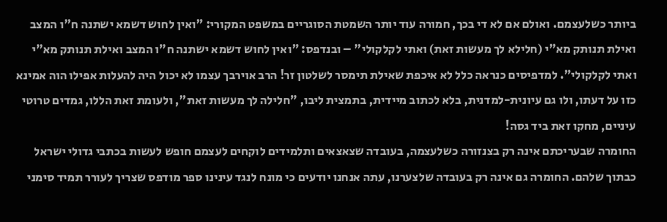ביותר כשלעצמם. ואולם אם לא די בכך, חמורה עוד יותר השמטת הסוגריים במשפט המקורי: "ואין לחוש דשמא ישתנה ח"ו המצב ואילת תנותק מא"י (חלילא לך מעשות זאת) ואתי לקלקולי" – ובנדפס: "ואין לחוש דשמא ישתנה ח"ו המצב ואילת תנותק מא"י ואתי לקלקולי". למדפיסים כנראה כלל לא איכפת שאילת תימסר לשלטון זר! הרב אוירבך עצמו לא יכול היה להעלות אפילו הוה אמינא כזו על דעתו, ולו גם עיונית-למדנית, בלא לכתוב מיידית, בתמצית ליבו, "חלילה לך מעשות זאת", ולעומת זאת הללו, גמדים טרוטי עיניים, מחקו זאת ביד גסה!
החומרה שבעריכתם אינה רק בצנזורה כשלעצמה, בעובדה שצאצאים ותלמידים לוקחים לעצמם חופש לעשות בכתבי גדולי ישראל כבתוך שלהם. החומרה גם אינה רק בעובדה שלצערנו, עתה אנחנו יודעים כי מונח לנגד עינינו ספר מודפס שצריך לעורר תמיד סימני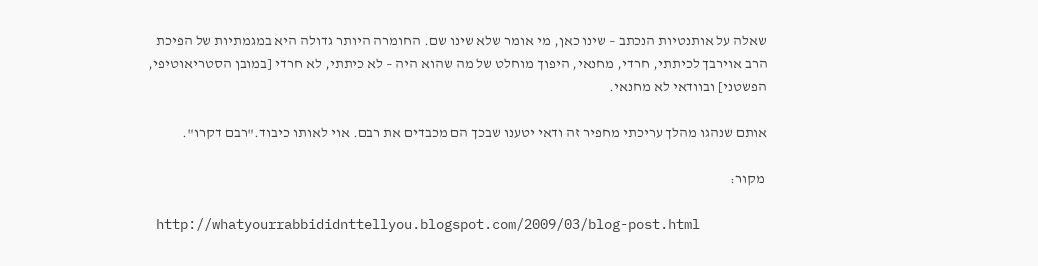שאלה על אותנטיות הנכתב – שינו כאן, מי אומר שלא שינו שם. החומרה היותר גדולה היא במגמתיות של הפיכת הרב אוירבך לכיתתי, חרדי, מחנאי, היפוך מוחלט של מה שהוא היה – לא כיתתי, לא חרדי [במובן הסטריאוטיפי, הפשטני] ובוודאי לא מחנאי.

אותם שנהגו מהלך עריכתי מחפיר זה ודאי יטענו שבכך הם מכבדים את רבם. אוי לאותו כיבוד."רבם דקרו".

 מקור:

 http://whatyourrabbididnttellyou.blogspot.com/2009/03/blog-post.html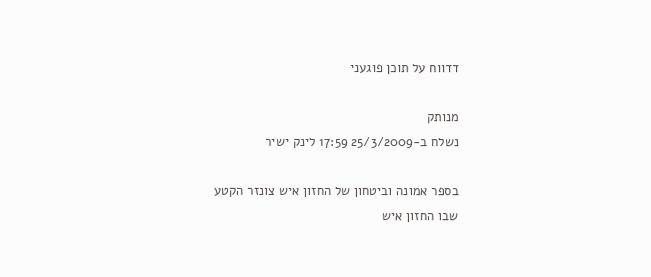דדווח על תוכן פוגעני

מנותק
נשלח ב-25/3/2009 17:59 לינק ישיר

בספר אמונה וביטחון של החזון איש צונזר הקטע שבו החזון איש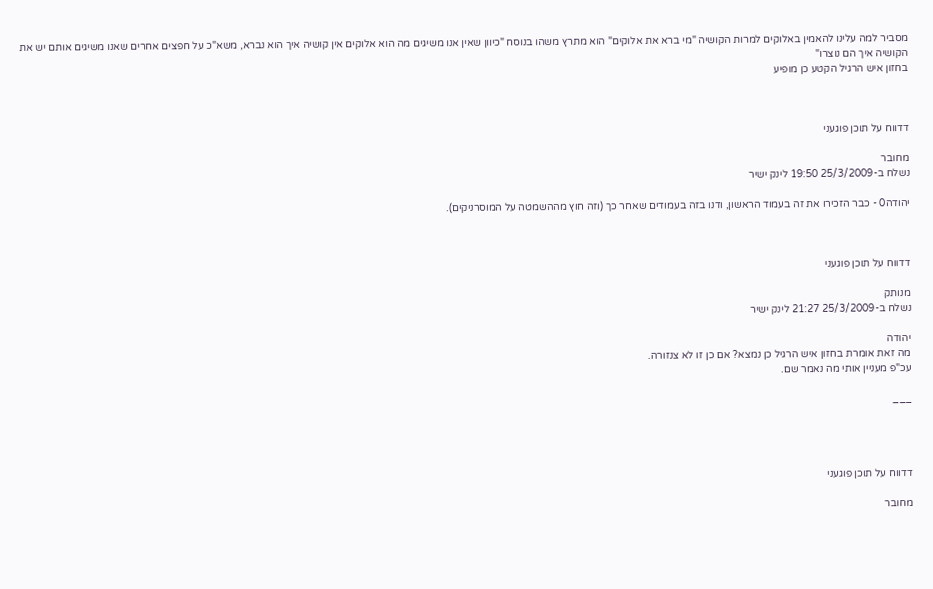מסביר למה עלינו להאמין באלוקים למרות הקושיה "מי ברא את אלוקים" הוא מתרץ משהו בנוסח "כיוון שאין אנו משיגים מה הוא אלוקים אין קושיה איך הוא נברא, משא"כ על חפצים אחרים שאנו משיגים אותם יש את הקושיה איך הם נוצרו"
בחזון איש הרגיל הקטע כן מופיע



דדווח על תוכן פוגעני

מחובר
נשלח ב-25/3/2009 19:50 לינק ישיר

יהודה0 - כבר הזכירו את זה בעמוד הראשון, ודנו בזה בעמודים שאחר כך (וזה חוץ מההשמטה על המוסרניקים).



דדווח על תוכן פוגעני

מנותק
נשלח ב-25/3/2009 21:27 לינק ישיר

יהודה
מה זאת אומרת בחזון איש הרגיל כן נמצא? אם כן זו לא צנזורה.
עכ"פ מעניין אותי מה נאמר שם.

___




דדווח על תוכן פוגעני

מחובר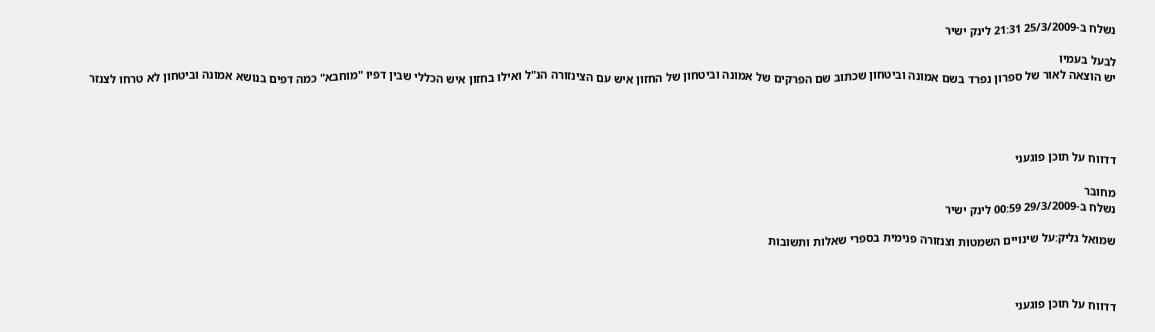נשלח ב-25/3/2009 21:31 לינק ישיר

לבעל בעמיו
יש הוצאה לאור של ספרון נפרד בשם אמונה וביטחון שכתוב שם הפרקים של אמונה וביטחון של החזון איש עם הצינזורה הנ"ל ואילו בחזון איש הכללי שבין דפיו "מוחבא" כמה דפים בנושא אמונה וביטחון לא טרחו לצנזר




דדווח על תוכן פוגעני

מחובר
נשלח ב-29/3/2009 00:59 לינק ישיר

שמואל גליק:על שינויים השמטות וצנזורה פנימית בספרי שאלות ותשובות



דדווח על תוכן פוגעני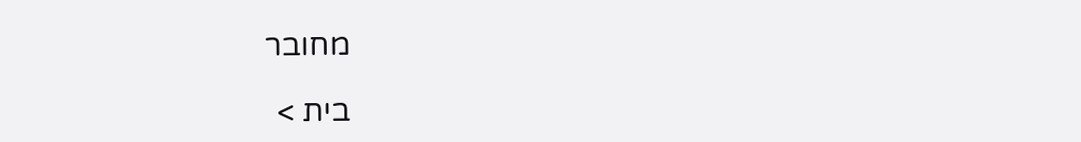מחובר

בית >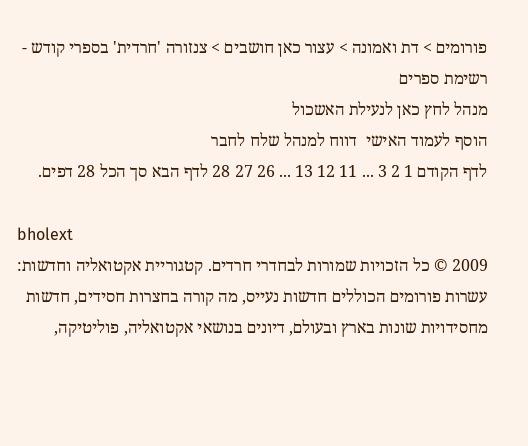פורומים > דת ואמונה > עצור כאן חושבים > צנזורה 'חרדית' בספרי קודש - רשימת ספרים
מנהל לחץ כאן לנעילת האשכול
הוסף לעמוד האישי  דווח למנהל שלח לחבר
לדף הקודם 1 2 3 ... 11 12 13 ... 26 27 28 לדף הבא סך הכל 28 דפים.

bholext
2009 © כל הזכויות שמורות לבחדרי חרדים. קטגוריית אקטואליה וחדשות: עשרות פורומים הכוללים חדשות נעייס, מה קורה בחצרות חסידים, חדשות מחסידויות שונות בארץ ובעולם, דיונים בנושאי אקטואליה, פוליטיקה,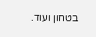בטחון ועוד.